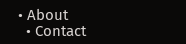• About
  • Contact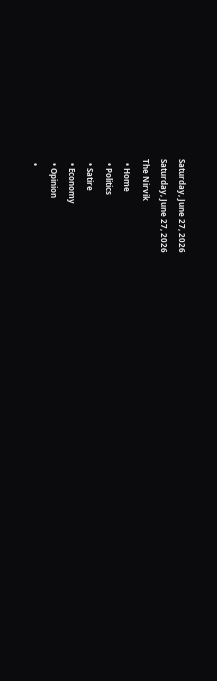Saturday, June 27, 2026
Saturday, June 27, 2026
The Nirvik
  • Home
  • Politics
  • Satire
  • Economy
  • Opinion
  •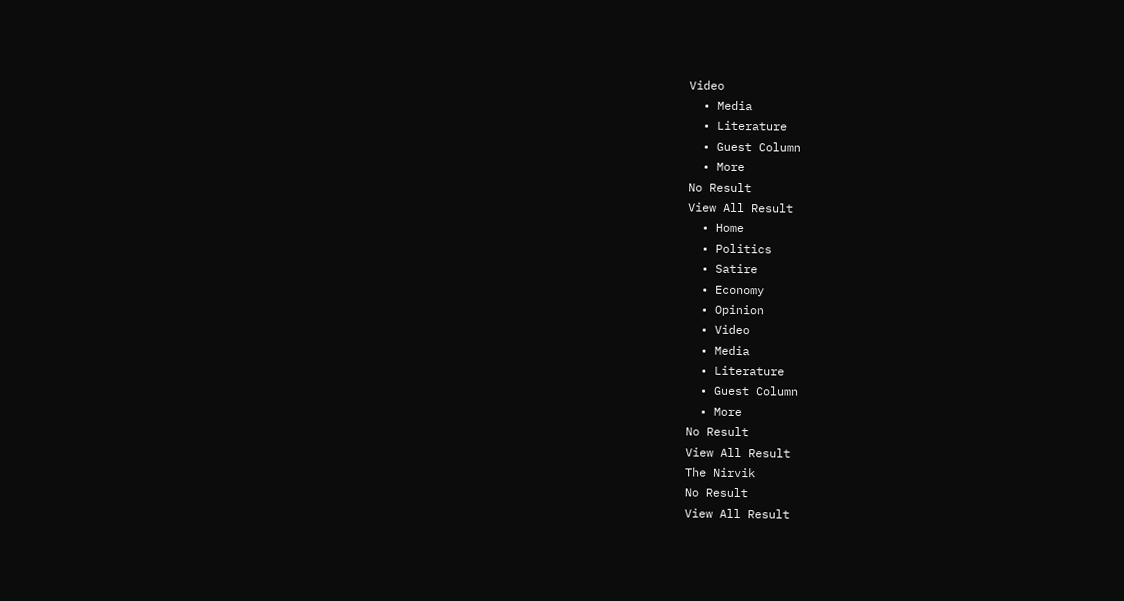Video
  • Media
  • Literature
  • Guest Column
  • More
No Result
View All Result
  • Home
  • Politics
  • Satire
  • Economy
  • Opinion
  • Video
  • Media
  • Literature
  • Guest Column
  • More
No Result
View All Result
The Nirvik
No Result
View All Result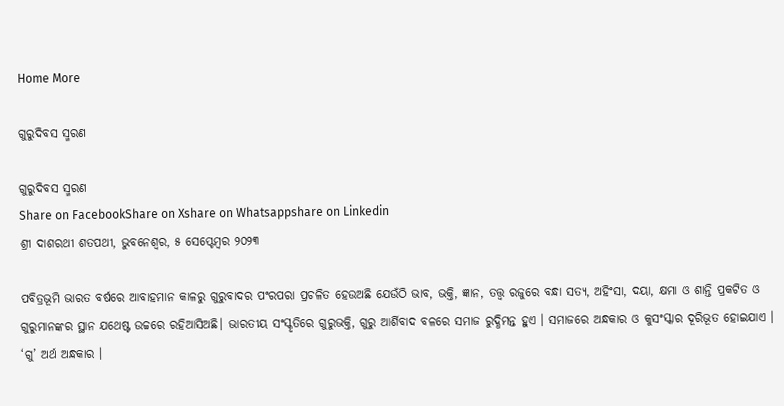Home More

ଗୁରୁଦିବସ ସ୍ମରଣ

ଗୁରୁଦିବସ ସ୍ମରଣ
Share on FacebookShare on Xshare on Whatsappshare on Linkedin
ଶ୍ରୀ ଦାଶରଥୀ ଶତପଥୀ, ଭୁବନେଶ୍ଵର, ୫ ସେପ୍ଟେମ୍ବର ୨୦୨୩

ପବିତ୍ରଭୂମି ଭାରତ ବର୍ଷରେ ଆବାହମାନ କାଳରୁ ଗୁରୁବାଦର ପଂରପରା ପ୍ରଚଳିତ ହେଉଅଛି ଯେଉଁଠି ଭାବ, ଭକ୍ତି, ଜ୍ଞାନ, ତତ୍ତ୍ୱ ରଜୁରେ ବନ୍ଧା ସତ୍ୟ, ଅହିଂସା, ଦୟା, କ୍ଷମା ଓ ଶାନ୍ତି ପ୍ରକଟିତ ଓ ଗୁରୁମାନଙ୍କର ସ୍ଥାନ ଯଥେଷ୍ଟ ଉଚ୍ଚରେ ରହିଆସିଅଛି। ଭାରତୀୟ ସଂସ୍କୃତିରେ ଗୁରୁଭକ୍ତି, ଗୁରୁ ଆର୍ଶିବାଦ ବଳରେ ସମାଜ ରୁଦ୍ଧିମନ୍ତ ହୁଏ । ସମାଜରେ ଅନ୍ଧକାର ଓ କୁସଂସ୍କାର ଦୂରିଭୂତ ହୋଇଯାଏ । ‘ଗୁ’ ଅର୍ଥ ଅନ୍ଧକାର ।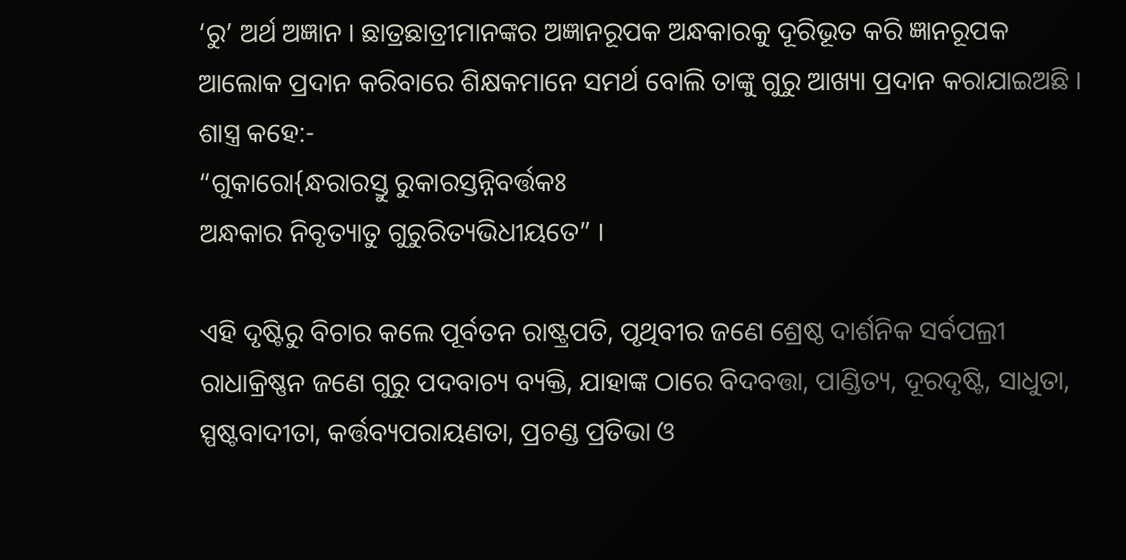‘ରୁ’ ଅର୍ଥ ଅଜ୍ଞାନ । ଛାତ୍ରଛାତ୍ରୀମାନଙ୍କର ଅଜ୍ଞାନରୂପକ ଅନ୍ଧକାରକୁ ଦୂରିଭୂତ କରି ଜ୍ଞାନରୂପକ ଆଲୋକ ପ୍ରଦାନ କରିବାରେ ଶିକ୍ଷକମାନେ ସମର୍ଥ ବୋଲି ତାଙ୍କୁ ଗୁରୁ ଆଖ୍ୟା ପ୍ରଦାନ କରାଯାଇଅଛି ।
ଶାସ୍ତ୍ର କହେ:-
“ଗୁକାରୋ{ନ୍ଧରାରସ୍ତୁ ରୁକାରସ୍ତନ୍ନିବର୍ତ୍ତକଃ
ଅନ୍ଧକାର ନିବୃତ୍ୟାତୁ ଗୁରୁରିତ୍ୟଭିଧୀୟତେ” ।

ଏହି ଦୃଷ୍ଟିରୁ ବିଚାର କଲେ ପୂର୍ବତନ ରାଷ୍ଟ୍ରପତି, ପୃଥିବୀର ଜଣେ ଶ୍ରେଷ୍ଠ ଦାର୍ଶନିକ ସର୍ବପଲ୍ରୀ ରାଧାକ୍ରିଷ୍ଣନ ଜଣେ ଗୁରୁ ପଦବାଚ୍ୟ ବ୍ୟକ୍ତି, ଯାହାଙ୍କ ଠାରେ ବିଦବତ୍ତା, ପାଣ୍ଡିତ୍ୟ, ଦୂରଦୃଷ୍ଟି, ସାଧୁତା, ସ୍ପଷ୍ଟବାଦୀତା, କର୍ତ୍ତବ୍ୟପରାୟଣତା, ପ୍ରଚଣ୍ଡ ପ୍ରତିଭା ଓ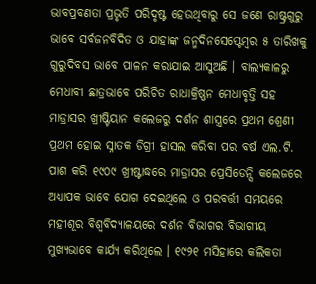ଭାବପ୍ରବଣତା ପ୍ରଭୃତି ପରିଦୃଷ୍ଟ ହେଉଥିବାରୁ ସେ ଜଣେ ରାଷ୍ଟ୍ରଗୁରୁ ଭାବେ ସର୍ବଜନବିଦିତ ଓ ଯାହାଙ୍କ ଜନ୍ମଦିନସେପ୍ଟେମ୍ବର ୫ ତାରିଖକୁ ଗୁରୁଦିବସ ଭାବେ ପାଳନ କରାଯାଇ ଆସୁଅଛି । ବାଲ୍ୟକାଳରୁ ମେଧାବୀ ଛାତ୍ରଭାବେ ପରିଚିତ ରାଧାକ୍ରିଷ୍ଣନ ମେଧାବୃତ୍ତି ସହ ମାଡ୍ରାସର ଖ୍ରୀଷ୍ଟିୟାନ କଲେଜରୁ ଦର୍ଶନ ଶାସ୍ତ୍ରରେ ପ୍ରଥମ ଶ୍ରେଣୀ ପ୍ରଥମ ହୋଇ ସ୍ନାତକ ଡିଗ୍ରୀ ହାସଲ କରିବା ପର ବର୍ଷ ଏଲ.ଟି. ପାଶ କରି ୧୯୦୯ ଖ୍ରୀଷ୍ଟାଦ୍ଧରେ ମାଡ୍ରାସର ପ୍ରେସିଡେନ୍ସି କଲେଜରେ ଅଧ୍ୟାପକ ଭାବେ ଯୋଗ ଦେଇଥିଲେ ଓ ପରବର୍ତ୍ତୀ ସମୟରେ ମହୀଶୂର ବିଶ୍ୱବିଦ୍ୟାଳୟରେ ଦର୍ଶନ ବିଭାଗର ବିଭାଗୀୟ ମୁଖ୍ୟଭାବେ କାର୍ଯ୍ୟ କରିଥିଲେ । ୧୯୨୧ ମସିହାରେ କଲିକତା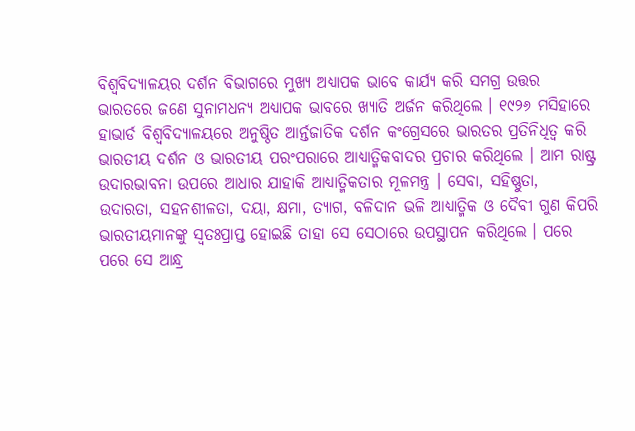ବିଶ୍ୱବିଦ୍ୟାଳୟର ଦର୍ଶନ ବିଭାଗରେ ମୁଖ୍ୟ ଅଧ୍ୟାପକ ଭାବେ କାର୍ଯ୍ୟ କରି ସମଗ୍ର ଉତ୍ତର ଭାରତରେ ଜଣେ ସୁନାମଧନ୍ୟ ଅଧ୍ୟାପକ ଭାବରେ ଖ୍ୟାତି ଅର୍ଜନ କରିଥିଲେ । ୧୯୨୬ ମସିହାରେ ହାଭାର୍ଡ ବିଶ୍ୱବିଦ୍ୟାଳୟରେ ଅନୁଷ୍ଠିତ ଆର୍ନ୍ତଜାତିକ ଦର୍ଶନ କଂଗ୍ରେସରେ ଭାରତର ପ୍ରତିନିଧିତ୍ୱ କରି ଭାରତୀୟ ଦର୍ଶନ ଓ ଭାରତୀୟ ପରଂପରାରେ ଆଧ୍ୟାତ୍ମିକବାଦର ପ୍ରଚାର କରିଥିଲେ । ଆମ ରାଷ୍ଟ୍ର ଉଦାରଭାବନା ଉପରେ ଆଧାର ଯାହାକି ଆଧ୍ୟାତ୍ମିକତାର ମୂଳମନ୍ତ୍ର । ସେବା, ସହିଷ୍ଣୁତା, ଉଦାରତା, ସହନଶୀଳତା, ଦୟା, କ୍ଷମା, ତ୍ୟାଗ, ବଳିଦାନ ଭଳି ଆଧ୍ୟାତ୍ମିକ ଓ ଦୈବୀ ଗୁଣ କିପରି ଭାରତୀୟମାନଙ୍କୁ ସ୍ୱତଃପ୍ରାପ୍ତ ହୋଇଛି ତାହା ସେ ସେଠାରେ ଉପସ୍ଥାପନ କରିଥିଲେ । ପରେ ପରେ ସେ ଆନ୍ଧ୍ର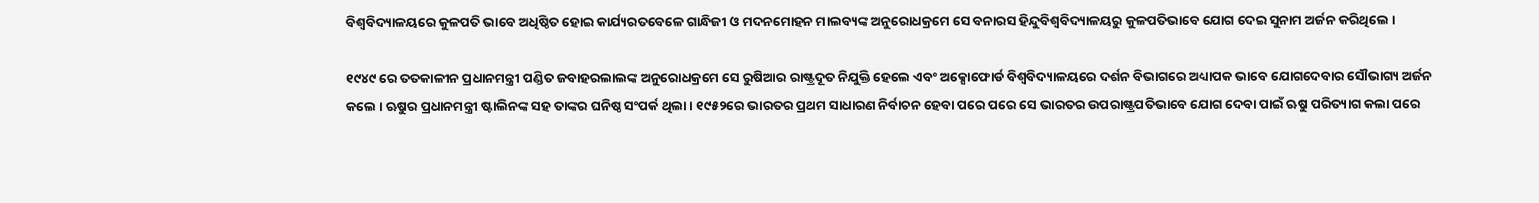ବିଶ୍ୱବିଦ୍ୟାଳୟରେ କୁଳପତି ଭାବେ ଅଧିଷ୍ଠିତ ହୋଇ କାର୍ଯ୍ୟରତବେଳେ ଗାନ୍ଧିଜୀ ଓ ମଦନମୋହନ ମାଲବ୍ୟଙ୍କ ଅନୁରୋଧକ୍ରମେ ସେ ବନାରସ ହିନ୍ଦୁବିଶ୍ୱବିଦ୍ୟାଳୟରୁ କୁଳପତିଭାବେ ଯୋଗ ଦେଇ ସୁନାମ ଅର୍ଜନ କରିଥିଲେ ।

୧୯୪୯ ରେ ତତକାଳୀନ ପ୍ରଧାନମନ୍ତ୍ରୀ ପଣ୍ଡିତ ଜବାହରଲାଲଙ୍କ ଅନୁରୋଧକ୍ରମେ ସେ ରୁଷିଆର ରାଷ୍ଟ୍ରଦୂତ ନିଯୁକ୍ତି ହେଲେ ଏବଂ ଅକ୍ସୋଫୋର୍ଡ ବିଶ୍ୱବିଦ୍ୟାଳୟରେ ଦର୍ଶନ ବିଭାଗରେ ଅଧ୍ୟାପକ ଭାବେ ଯୋଗଦେବାର ସୌଭାଗ୍ୟ ଅର୍ଜନ କଲେ । ଋୁଷର ପ୍ରଧାନମନ୍ତ୍ରୀ ଷ୍ଟାଲିନଙ୍କ ସହ ତାଙ୍କର ଘନିଷ୍ଠ ସଂପର୍କ ଥିଲା । ୧୯୫୨ରେ ଭାରତର ପ୍ରଥମ ସାଧାରଣ ନିର୍ବାଚନ ହେବା ପରେ ପରେ ସେ ଭାରତର ଉପରାଷ୍ଟ୍ରପତିଭାବେ ଯୋଗ ଦେବା ପାଇଁ ଋୁଷ ପରିତ୍ୟାଗ କଲା ପରେ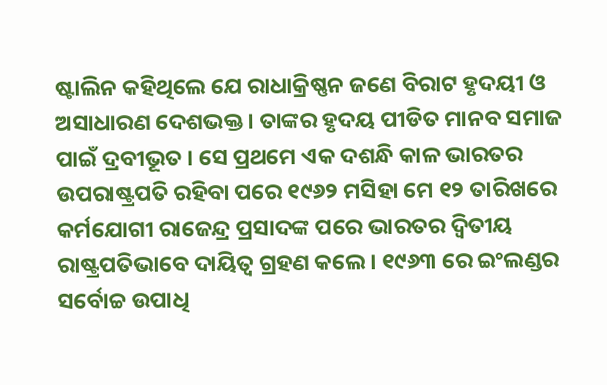ଷ୍ଟାଲିନ କହିଥିଲେ ଯେ ରାଧାକ୍ରିଷ୍ଣନ ଜଣେ ବିରାଟ ହୃଦୟୀ ଓ ଅସାଧାରଣ ଦେଶଭକ୍ତ । ତାଙ୍କର ହୃଦୟ ପୀଡିତ ମାନବ ସମାଜ ପାଇଁ ଦ୍ରବୀଭୂତ । ସେ ପ୍ରଥମେ ଏକ ଦଶନ୍ଧି କାଳ ଭାରତର ଉପରାଷ୍ଟ୍ରପତି ରହିବା ପରେ ୧୯୬୨ ମସିହା ମେ ୧୨ ତାରିଖରେ କର୍ମଯୋଗୀ ରାଜେନ୍ଦ୍ର ପ୍ରସାଦଙ୍କ ପରେ ଭାରତର ଦ୍ୱିତୀୟ ରାଷ୍ଟ୍ରପତିଭାବେ ଦାୟିତ୍ୱ ଗ୍ରହଣ କଲେ । ୧୯୬୩ ରେ ଇଂଲଣ୍ଡର ସର୍ବୋଚ୍ଚ ଉପାଧି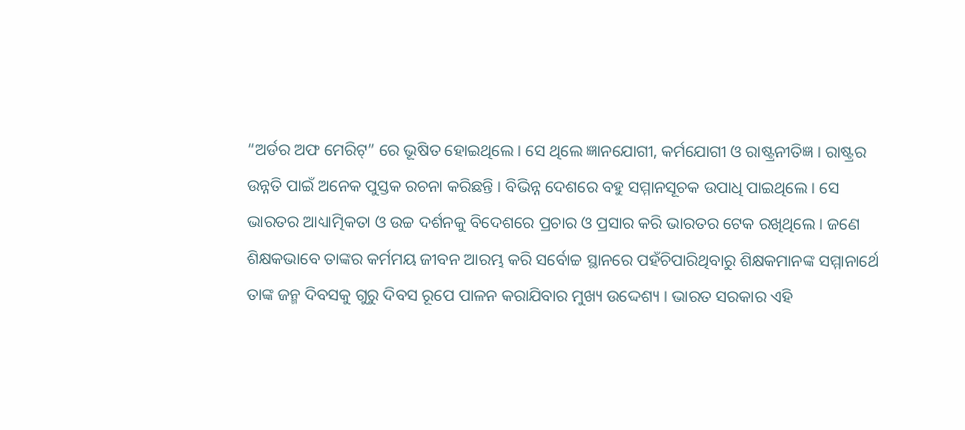“ଅର୍ଡର ଅଫ ମେରିଟ୍” ରେ ଭୂଷିତ ହୋଇଥିଲେ । ସେ ଥିଲେ ଜ୍ଞାନଯୋଗୀ, କର୍ମଯୋଗୀ ଓ ରାଷ୍ଟ୍ରନୀତିଜ୍ଞ । ରାଷ୍ଟ୍ରର ଉନ୍ନତି ପାଇଁ ଅନେକ ପୁସ୍ତକ ରଚନା କରିଛନ୍ତି । ବିଭିନ୍ନ ଦେଶରେ ବହୁ ସମ୍ମାନସୂଚକ ଉପାଧି ପାଇଥିଲେ । ସେ ଭାରତର ଆଧ୍ୟାତ୍ମିକତା ଓ ଉଚ୍ଚ ଦର୍ଶନକୁ ବିଦେଶରେ ପ୍ରଚାର ଓ ପ୍ରସାର କରି ଭାରତର ଟେକ ରଖିଥିଲେ । ଜଣେ ଶିକ୍ଷକଭାବେ ତାଙ୍କର କର୍ମମୟ ଜୀବନ ଆରମ୍ଭ କରି ସର୍ବୋଚ୍ଚ ସ୍ଥାନରେ ପହଁଚିପାରିଥିବାରୁ ଶିକ୍ଷକମାନଙ୍କ ସମ୍ମାନାର୍ଥେ ତାଙ୍କ ଜନ୍ମ ଦିବସକୁ ଗୁରୁ ଦିବସ ରୂପେ ପାଳନ କରାଯିବାର ମୁଖ୍ୟ ଉଦ୍ଦେଶ୍ୟ । ଭାରତ ସରକାର ଏହି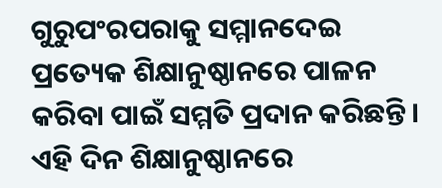ଗୁରୁପଂରପରାକୁ ସମ୍ମାନଦେଇ ପ୍ରତ୍ୟେକ ଶିକ୍ଷାନୁଷ୍ଠାନରେ ପାଳନ କରିବା ପାଇଁ ସମ୍ମତି ପ୍ରଦାନ କରିଛନ୍ତି । ଏହି ଦିନ ଶିକ୍ଷାନୁଷ୍ଠାନରେ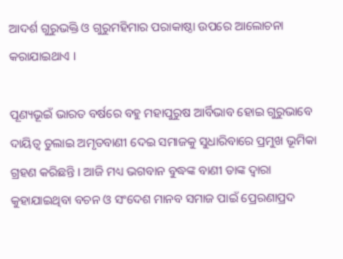ଆଦର୍ଶ ଗୁରୁଭକ୍ତି ଓ ଗୁରୁମହିମାର ପରାକାଷ୍ଠା ଉପରେ ଆଲୋଚନା କରାଯାଇଥାଏ ।

ପୂଣ୍ୟଭୂଇଁ ଭାରତ ବର୍ଷରେ ବହୁ ମହାପୁରୁଷ ଆର୍ବିଭାବ ହୋଇ ଗୁରୁଭାବେ ଦାୟିତ୍ୱ ତୁଲାଇ ଅମୃତବାଣୀ ଦେଇ ସମାଜକୁ ସୁଧାରିବାରେ ପ୍ରମୁଖ ଭୂମିକା ଗ୍ରହଣ କରିଛନ୍ତି । ଆଜି ମଧ୍ୟ ଭଗବାନ ବୁଦ୍ଧଙ୍କ ବାଣୀ ତାଙ୍କ ଦ୍ୱାରା କୁହାଯାଇଥିବା ବଚନ ଓ ସଂଦେଶ ମାନବ ସମାଜ ପାଇଁ ପ୍ରେରଣାପ୍ରଦ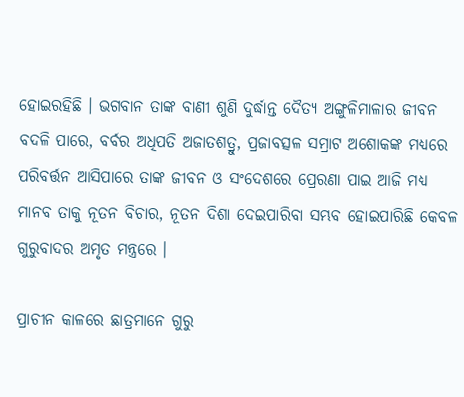ହୋଇରହିଛି । ଭଗବାନ ତାଙ୍କ ବାଣୀ ଶୁଣି ଦୁର୍ଦ୍ଧାନ୍ତ ଦୈତ୍ୟ ଅଙ୍ଗୁଳିମାଳାର ଜୀବନ ବଦଳି ପାରେ, ବର୍ବର ଅଧିପତି ଅଜାତଶତ୍ରୁ, ପ୍ରଜାବତ୍ସଳ ସମ୍ରାଟ ଅଶୋକଙ୍କ ମଧ୍ୟରେ ପରିବର୍ତ୍ତନ ଆସିପାରେ ତାଙ୍କ ଜୀବନ ଓ ସଂଦେଶରେ ପ୍ରେରଣା ପାଇ ଆଜି ମଧ୍ୟ ମାନବ ତାକୁ ନୂତନ ବିଚାର, ନୂତନ ଦିଶା ଦେଇପାରିବା ସମ୍ଭବ ହୋଇପାରିଛି କେବଳ ଗୁରୁବାଦର ଅମୃତ ମନ୍ତ୍ରରେ ।

ପ୍ରାଚୀନ କାଳରେ ଛାତ୍ରମାନେ ଗୁରୁ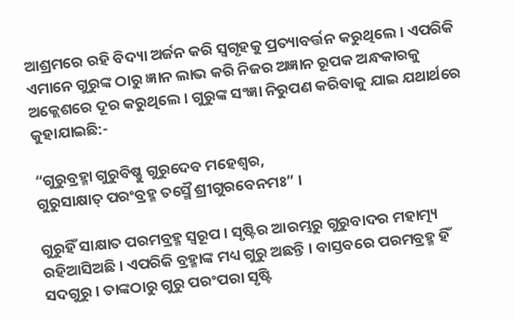ଆଶ୍ରମରେ ରହି ବିଦ୍ୟା ଅର୍ଜନ କରି ସ୍ୱଗୃହକୁ ପ୍ରତ୍ୟାବର୍ତ୍ତନ କରୁଥିଲେ । ଏପରିକି ଏମାନେ ଗୁରୁଙ୍କ ଠାରୁ ଜ୍ଞାନ ଲାଭ କରି ନିଜର ଅଜ୍ଞାନ ରୂପକ ଅନ୍ଧକାରକୁ ଅକ୍ଲେଶରେ ଦୂର କରୁଥିଲେ । ଗୁରୁଙ୍କ ସଂଜ୍ଞା ନିରୁପଣ କରିବାକୁ ଯାଇ ଯଥାର୍ଥରେ କୁହାଯାଇଛି:-

“ଗୁରୁବ୍ରହ୍ମା ଗୁରୁବିଷ୍ଣୁ ଗୁରୁଦେବ ମହେଶ୍ୱର,
ଗୁରୁସାକ୍ଷାତ୍ ପରଂବ୍ରହ୍ମ ତସ୍ମୈ ଶ୍ରୀଗୁରବେନମଃ” ।

ଗୁରୁହିଁ ସାକ୍ଷାତ ପରମବ୍ରହ୍ମ ସ୍ୱରୂପ । ସୃଷ୍ଟିର ଆରମ୍ଭରୁ ଗୁରୁବାଦର ମହାତ୍ମ୍ୟ ରହିଆସିଅଛି । ଏପରିକି ବ୍ରହ୍ମାଙ୍କ ମଧ୍ୟ ଗୁରୁ ଅଛନ୍ତି । ବାସ୍ତବରେ ପରମବ୍ରହ୍ମ ହିଁ ସଦଗୁରୁ । ତାଙ୍କଠାରୁ ଗୁରୁ ପରଂପରା ସୃଷ୍ଟି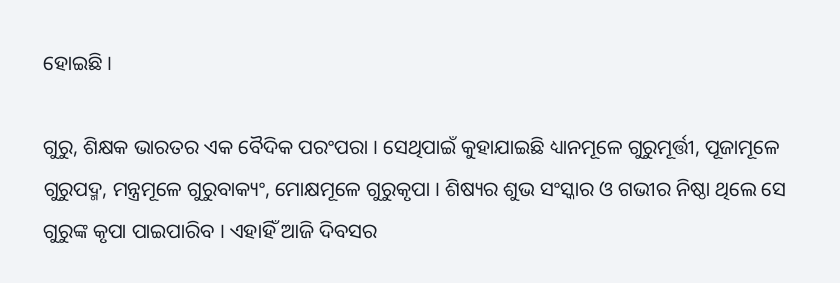ହୋଇଛି ।

ଗୁରୁ, ଶିକ୍ଷକ ଭାରତର ଏକ ବୈଦିକ ପରଂପରା । ସେଥିପାଇଁ କୁହାଯାଇଛି ଧ୍ୟାନମୂଳେ ଗୁରୁମୂର୍ତ୍ତୀ, ପୂଜାମୂଳେ ଗୁରୁପଦ୍ମ, ମନ୍ତ୍ରମୂଳେ ଗୁରୁବାକ୍ୟଂ, ମୋକ୍ଷମୂଳେ ଗୁରୁକୃପା । ଶିଷ୍ୟର ଶୁଭ ସଂସ୍କାର ଓ ଗଭୀର ନିଷ୍ଠା ଥିଲେ ସେ ଗୁରୁଙ୍କ କୃପା ପାଇପାରିବ । ଏହାହିଁ ଆଜି ଦିବସର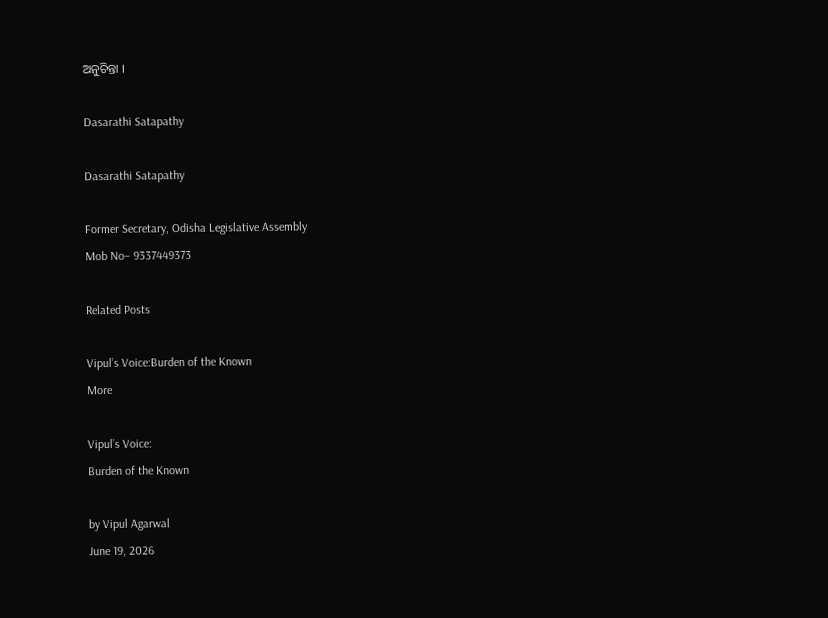ଅନୁଚିନ୍ତା ।

Dasarathi Satapathy

Dasarathi Satapathy

Former Secretary, Odisha Legislative Assembly
Mob No– 9337449373

Related Posts

Vipul’s Voice:Burden of the Known
More

Vipul’s Voice:
Burden of the Known

by Vipul Agarwal
June 19, 2026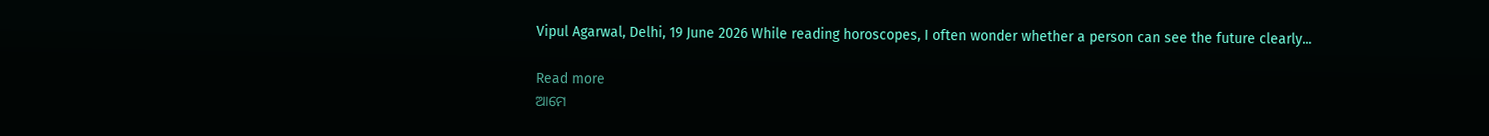Vipul Agarwal, Delhi, 19 June 2026 While reading horoscopes, I often wonder whether a person can see the future clearly...

Read more
ଆମେ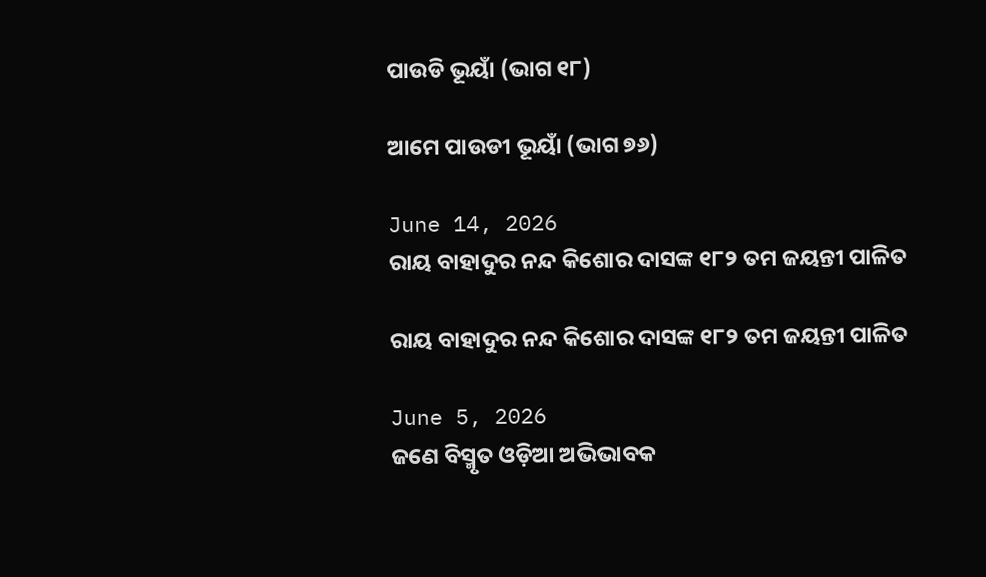ପାଉଡି ଭୂୟାଁ (ଭାଗ ୧୮)

ଆମେ ପାଉଡୀ ଭୂୟାଁ (ଭାଗ ୭୬)

June 14, 2026
ରାୟ ବାହାଦୁର ନନ୍ଦ କିଶୋର ଦାସଙ୍କ ୧୮୨ ତମ ଜୟନ୍ତୀ ପାଳିତ

ରାୟ ବାହାଦୁର ନନ୍ଦ କିଶୋର ଦାସଙ୍କ ୧୮୨ ତମ ଜୟନ୍ତୀ ପାଳିତ

June 5, 2026
ଜଣେ ବିସ୍ମୃତ ଓଡ଼ିଆ ଅଭିଭାବକ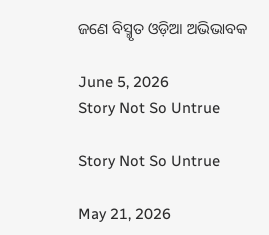ଜଣେ ବିସ୍ମୃତ ଓଡ଼ିଆ ଅଭିଭାବକ

June 5, 2026
Story Not So Untrue

Story Not So Untrue

May 21, 2026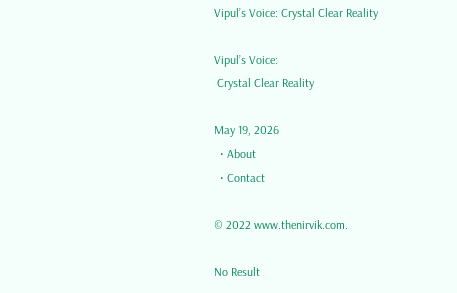Vipul’s Voice: Crystal Clear Reality

Vipul’s Voice:
 Crystal Clear Reality

May 19, 2026
  • About
  • Contact

© 2022 www.thenirvik.com.

No Result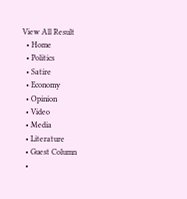View All Result
  • Home
  • Politics
  • Satire
  • Economy
  • Opinion
  • Video
  • Media
  • Literature
  • Guest Column
  •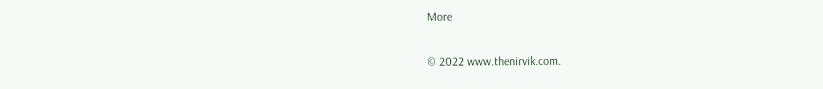More

© 2022 www.thenirvik.com.